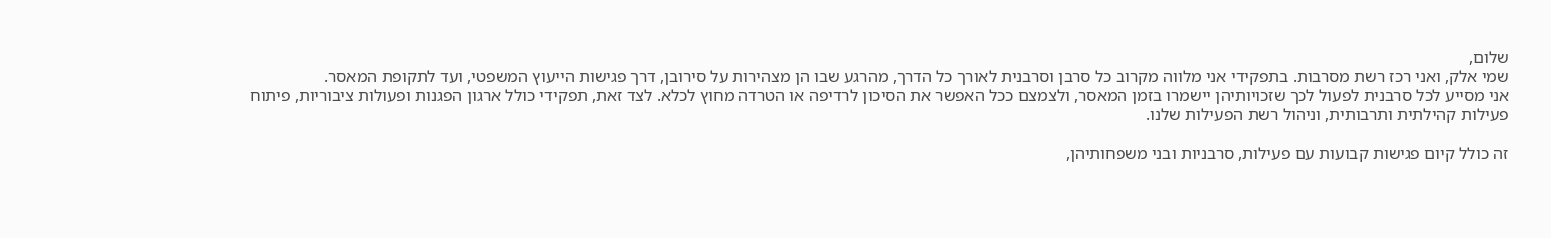שלום,
שמי אלק, ואני רכז רשת מסרבות. בתפקידי אני מלווה מקרוב כל סרבן וסרבנית לאורך כל הדרך, מהרגע שבו הן מצהירות על סירובן, דרך פגישות הייעוץ המשפטי, ועד לתקופת המאסר.
אני מסייע לכל סרבנית לפעול לכך שזכויותיהן יישמרו בזמן המאסר, ולצמצם ככל האפשר את הסיכון לרדיפה או הטרדה מחוץ לכלא. לצד זאת, תפקידי כולל ארגון הפגנות ופעולות ציבוריות, פיתוח פעילות קהילתית ותרבותית, וניהול רשת הפעילות שלנו.

זה כולל קיום פגישות קבועות עם פעילות, סרבניות ובני משפחותיהן,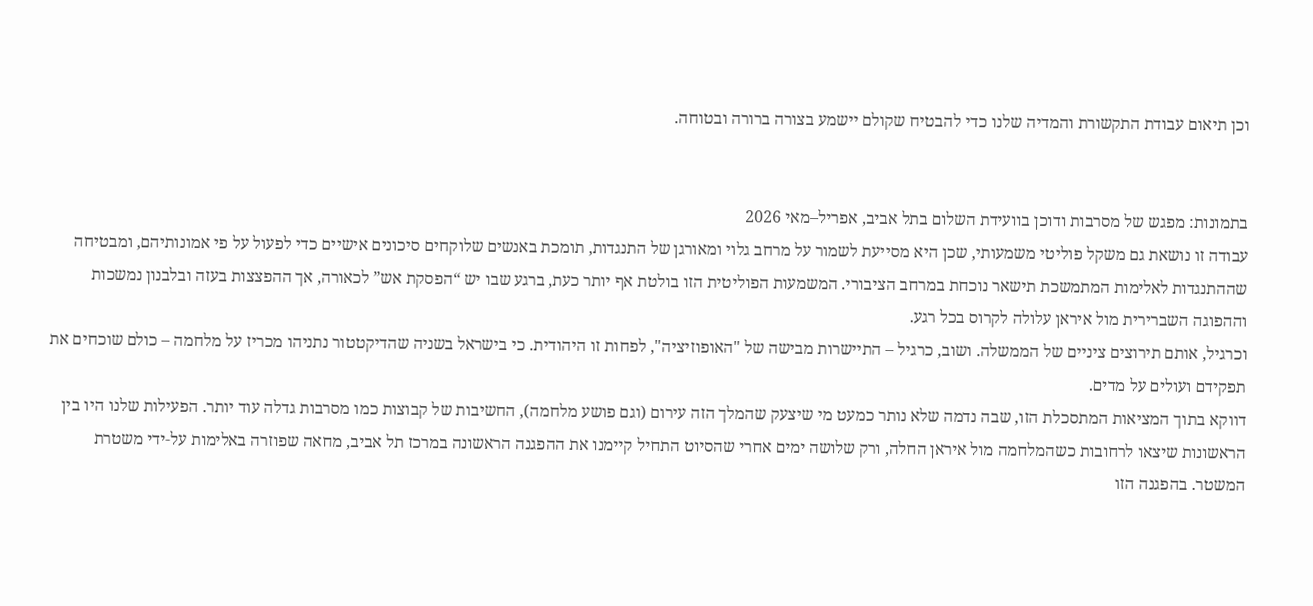וכן תיאום עבודת התקשורת והמדיה שלנו כדי להבטיח שקולם יישמע בצורה ברורה ובטוחה.


בתמונות: מפגש של מסרבות ודוכן בוועידת השלום בתל אביב, אפריל–מאי 2026
עבודה זו נושאת גם משקל פוליטי משמעותי, שכן היא מסייעת לשמור על מרחב גלוי ומאורגן של התנגדות, תומכת באנשים שלוקחים סיכונים אישיים כדי לפעול על פי אמונותיהם, ומבטיחה שההתנגדות לאלימות המתמשכת תישאר נוכחת במרחב הציבורי. המשמעות הפוליטית הזו בולטת אף יותר כעת, ברגע שבו יש “הפסקת אש” לכאורה, אך ההפצצות בעזה ובלבנון נמשכות וההפוגה השברירית מול איראן עלולה לקרוס בכל רגע.
וכרגיל, אותם תירוצים ציניים של הממשלה. ושוב, כרגיל – התיישרות מבישה של "האופוזיציה", לפחות זו היהודית. כי בישראל בשניה שהדיקטטור נתניהו מכריז על מלחמה – כולם שוכחים את תפקידם ועולים על מדים.
דווקא בתוך המציאות המתסכלת הזו, שבה נדמה שלא נותר כמעט מי שיצעק שהמלך הזה עירום (וגם פושע מלחמה), החשיבות של קבוצות כמו מסרבות גדלה עוד יותר. הפעילות שלנו היו בין הראשונות שיצאו לרחובות כשהמלחמה מול איראן החלה, ורק שלושה ימים אחרי שהסיוט התחיל קיימנו את ההפגנה הראשונה במרכז תל אביב, מחאה שפוזרה באלימות על‑ידי משטרת המשטר. בהפגנה הזו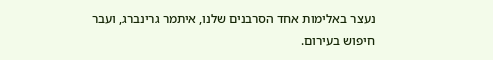נעצר באלימות אחד הסרבנים שלנו, איתמר גרינברג, ועבר חיפוש בעירום.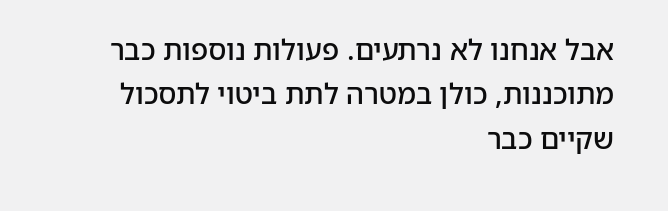אבל אנחנו לא נרתעים. פעולות נוספות כבר מתוכננות, כולן במטרה לתת ביטוי לתסכול שקיים כבר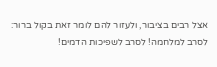אצל רבים בציבור, ולעזור להם לומר זאת בקול ברור: לסרב למלחמה! לסרב לשפיכות הדמים!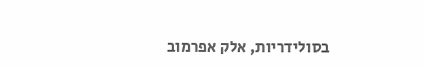בסולידריות, אלק אפרמוב